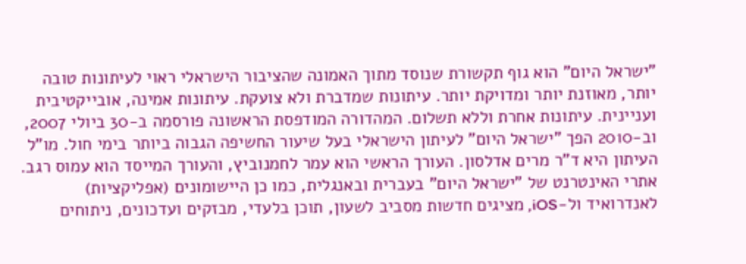"ישראל היום" הוא גוף תקשורת שנוסד מתוך האמונה שהציבור הישראלי ראוי לעיתונות טובה יותר, מאוזנת יותר ומדויקת יותר. עיתונות שמדברת ולא צועקת. עיתונות אמינה, אובייקטיבית ועניינית. עיתונות אחרת וללא תשלום. המהדורה המודפסת הראשונה פורסמה ב-30 ביולי 2007, וב-2010 הפך "ישראל היום" לעיתון הישראלי בעל שיעור החשיפה הגבוה ביותר בימי חול. מו"ל העיתון היא ד"ר מרים אדלסון. העורך הראשי הוא עמר לחמנוביץ, והעורך המייסד הוא עמוס רגב. אתרי האינטרנט של "ישראל היום" בעברית ובאנגלית, כמו כן היישומונים (אפליקציות) לאנדרואיד ול-iOS, מציגים חדשות מסביב לשעון, תוכן בלעדי, מבזקים ועדכונים, ניתוחים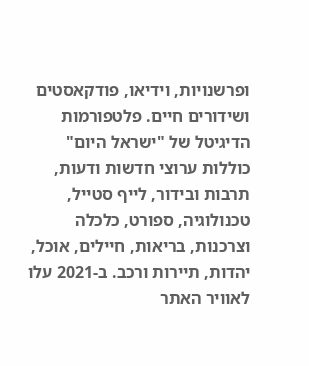ופרשנויות, וידיאו, פודקאסטים ושידורים חיים. פלטפורמות הדיגיטל של "ישראל היום" כוללות ערוצי חדשות ודעות, תרבות ובידור, לייף סטייל, טכנולוגיה, ספורט, כלכלה וצרכנות, בריאות, חיילים, אוכל, יהדות, תיירות ורכב. ב-2021 עלו לאוויר האתר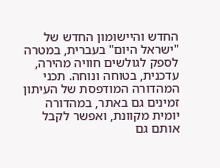החדש והיישומון החדש של "ישראל היום" בעברית, במטרה לספק לגולשים חוויה מהירה, עדכנית, בטוחה ונוחה. תכני המהדורה המודפסת של העיתון זמינים גם באתר, במהדורה יומית מקוונת, ואפשר לקבל אותם גם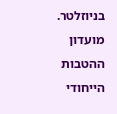בניוזלטר. מועדון ההטבות הייחודי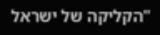"הקליקה של ישראל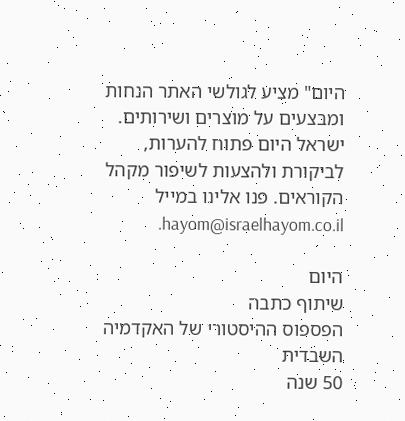היום" מציע לגולשי האתר הנחות ומבצעים על מוצרים ושירותים. ישראל היום פתוח להערות, לביקורת ולהצעות לשיפור מקהל הקוראים. פנו אלינו במייל hayom@israelhayom.co.il.

היום
שיתוף כתבה
הפספוס ההיסטורי של האקדמיה השבדית
50 שנה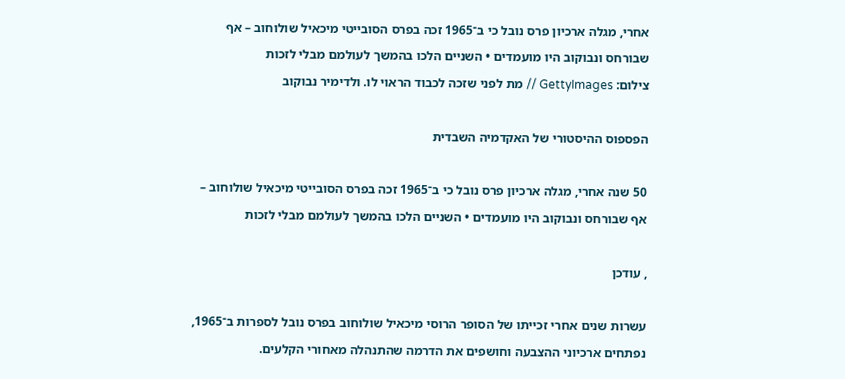אחרי, מגלה ארכיון פרס נובל כי ב־1965 זכה בפרס הסובייטי מיכאיל שולוחוב – אף שבורחס ונבוקוב היו מועמדים • השניים הלכו בהמשך לעולמם מבלי לזכות
צילום: GettyImages // מת לפני שזכה לכבוד הראוי לו. ולדימיר נבוקוב

הפספוס ההיסטורי של האקדמיה השבדית

50 שנה אחרי, מגלה ארכיון פרס נובל כי ב־1965 זכה בפרס הסובייטי מיכאיל שולוחוב – אף שבורחס ונבוקוב היו מועמדים • השניים הלכו בהמשך לעולמם מבלי לזכות

, עודכן

עשרות שנים אחרי זכייתו של הסופר הרוסי מיכאיל שולוחוב בפרס נובל לספרות ב־1965, נפתחים ארכיוני ההצבעה וחושפים את הדרמה שהתנהלה מאחורי הקלעים.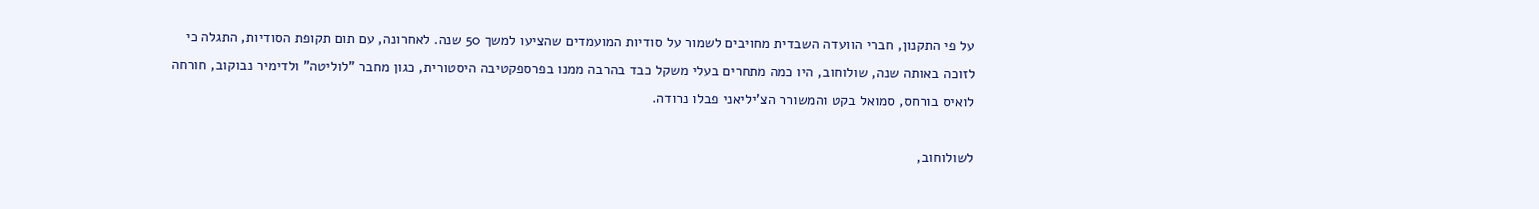על פי התקנון, חברי הוועדה השבדית מחויבים לשמור על סודיות המועמדים שהציעו למשך 50 שנה. לאחרונה, עם תום תקופת הסודיות, התגלה כי לזוכה באותה שנה, שולוחוב, היו כמה מתחרים בעלי משקל כבד בהרבה ממנו בפרספקטיבה היסטורית, כגון מחבר "לוליטה" ולדימיר נבוקוב, חורחה לואיס בורחס, סמואל בקט והמשורר הצ'יליאני פבלו נרודה.

לשולוחוב,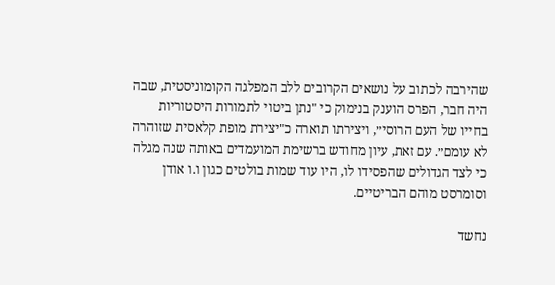שהירבה לכתוב על נושאים הקרובים ללב המפלגה הקומוניסטית, שבה היה חבר, הפרס הוענק בנימוק כי "נתן ביטוי לתמורות היסטוריות בחייו של העם הרוסי״, ויצירתו תוארה כ"יצירת מופת קלאסית שזוהרה לא עומם״. עם זאת, עיון מחודש ברשימת המועמדים באותה שנה מגלה כי לצד הגדולים שהפסידו לו, היו עוד שמות בולטים כגון ו.ו אודן וסומרסט מוהם הבריטיים.

נחשד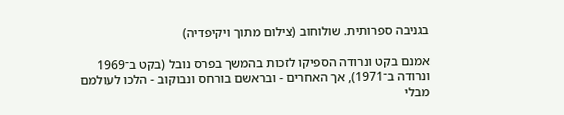בגניבה ספרותית. שולוחוב (צילום מתוך ויקיפדיה)

אמנם בקט ונרודה הספיקו לזכות בהמשך בפרס נובל (בקט ב־1969 ונרודה ב־1971), אך האחרים - ובראשם בורחס ונבוקוב - הלכו לעולמם מבלי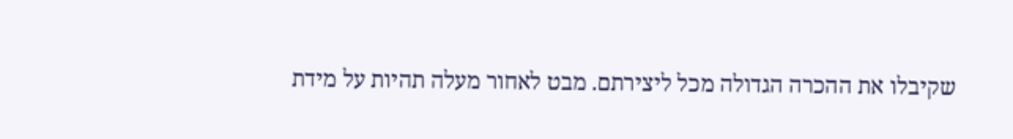שקיבלו את ההכרה הגדולה מכל ליצירתם. מבט לאחור מעלה תהיות על מידת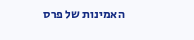האמינות של פרס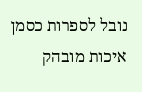נובל לספרות כסמן איכות מובהק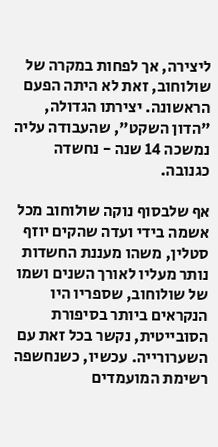ליצירה, אך לפחות במקרה של שולוחוב, זאת לא היתה הפעם הראשונה. יצירתו הגדולה, "הדון השקט", שהעבודה עליה נמשכה 14 שנה - נחשדה כגנובה.

אף שלבסוף נוקה שולוחוב מכל אשמה בידי ועדה שהקים יוזף סטלין, משהו מעננת החשדות נותר מעליו לאורך השנים ושמו של שולוחוב, שספריו היו הנקראים ביותר בסיפורת הסובייטית, נקשר בכל זאת עם השערורייה. עכשיו, כשנחשפה רשימת המועמדים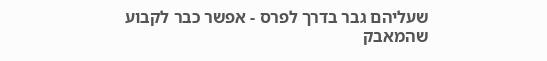שעליהם גבר בדרך לפרס - אפשר כבר לקבוע שהמאבק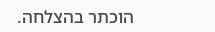הוכתר בהצלחה.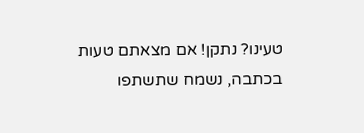טעינו? נתקן! אם מצאתם טעות בכתבה, נשמח שתשתפו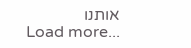אותנו
Load more...